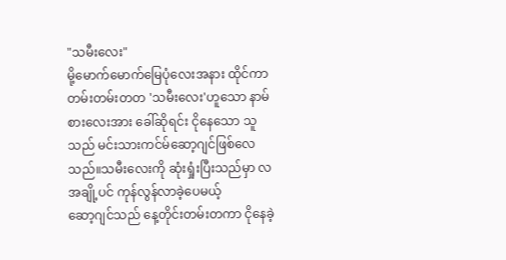"သမီးလေး"
မို့မောက်မောက်မြေပုံလေးအနား ထိုင်ကာ
တမ်းတမ်းတတ 'သမီးလေး'ဟူသော နာမ်စားလေးအား ခေါ်ဆိုရင်း ငိုနေသော သူသည် မင်းသားကင်မ်ဆော့ဂျင်ဖြစ်လေသည်။သမီးလေးကို ဆုံးရှုံးပြီးသည်မှာ လအချို့ပင် ကုန်လွန်လာခဲ့ပေမယ့်
ဆော့ဂျင်သည် နေ့တိုင်းတမ်းတကာ ငိုနေခဲ့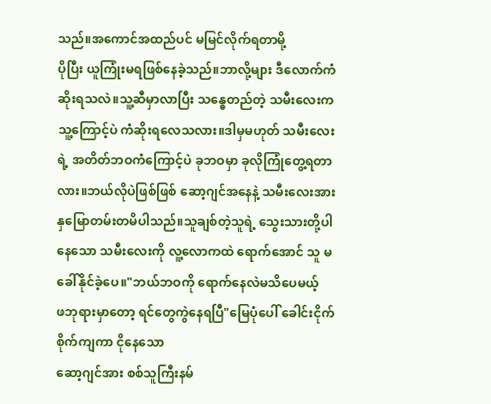သည်။အကောင်အထည်ပင် မမြင်လိုက်ရတာမို့
ပိုပြီး ယူကြုံးမရဖြစ်နေခဲ့သည်။ဘာလို့များ ဒီလောက်ကံဆိုးရသလဲ။သူ့ဆီမှာလာပြီး သန္ဓေတည်တဲ့ သမီးလေးက သူ့ကြောင့်ပဲ ကံဆိုးရလေသလား။ဒါမှမဟုတ် သမီးလေးရဲ့ အတိတ်ဘဝကံကြောင့်ပဲ ခုဘဝမှာ ခုလိုကြုံတွေ့ရတာလား။ဘယ်လိုပဲဖြစ်ဖြစ် ဆော့ဂျင်အနေနဲ့ သမီးလေးအား နှမြောတမ်းတမိပါသည်။သူချစ်တဲ့သူရဲ့ သွေးသားတို့ပါနေသော သမီးလေးကို လူ့လောကထဲ ရောက်အောင် သူ မခေါ်နိုင်ခဲ့ပေ။"ဘယ်ဘဝကို ရောက်နေလဲမသိပေမယ့်
ဖဘုရားမှာတော့ ရင်တွေကွဲနေရပြီ"မြေပုံပေါ် ခေါင်းငိုက်စိုက်ကျကာ ငိုနေသော
ဆော့ဂျင်အား စစ်သူကြီးနမ်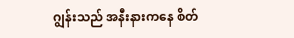ဂျွန်းသည် အနီးနားကနေ စိတ်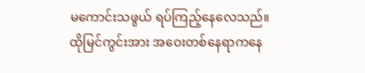မကောင်းသဖွယ် ရပ်ကြည့်နေလေသည်။ထိုမြင်ကွင်းအား အဝေးတစ်နေရာကနေ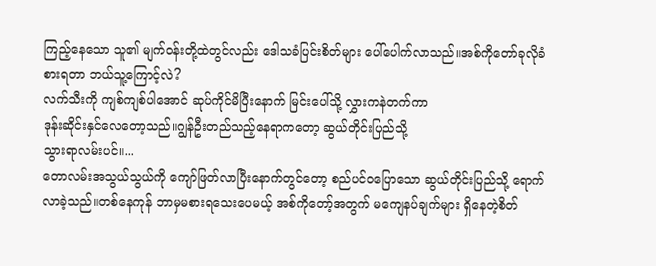ကြည့်နေသော သူ၏ မျက်ဝန်းတို့ထဲတွင်လည်း ဒေါသခံပြင်းစိတ်များ ပေါ်ပေါက်လာသည်။အစ်ကိုတော်ခုလိုခံစားရတာ ဘယ်သူ့ကြောင့်လဲ?
လက်သီးကို ကျစ်ကျစ်ပါအောင် ဆုပ်ကိုင်မိပြီးနောက် မြင်းပေါ်သို့ လွှားကနဲတက်ကာ
ဒုန်းဆိုင်းနှင်လေတော့သည်။ဂျွန်ဦးတည်သည့်နေရာကတော့ ဆွယ်တိုင်းပြည်သို့
သွားရာလမ်းပင်။...
တောလမ်းအသွယ်သွယ်ကို ကျော်ဖြတ်လာပြီးနောက်တွင်တော့ စည်ပင်ဝပြောသော ဆွယ်တိုင်းပြည်သို့ ရောက်လာခဲ့သည်။တစ်နေကုန် ဘာမှမစားရသေးပေမယ့် အစ်ကိုတော့်အတွက် မကျေနပ်ချက်များ ရှိနေတဲ့စိတ်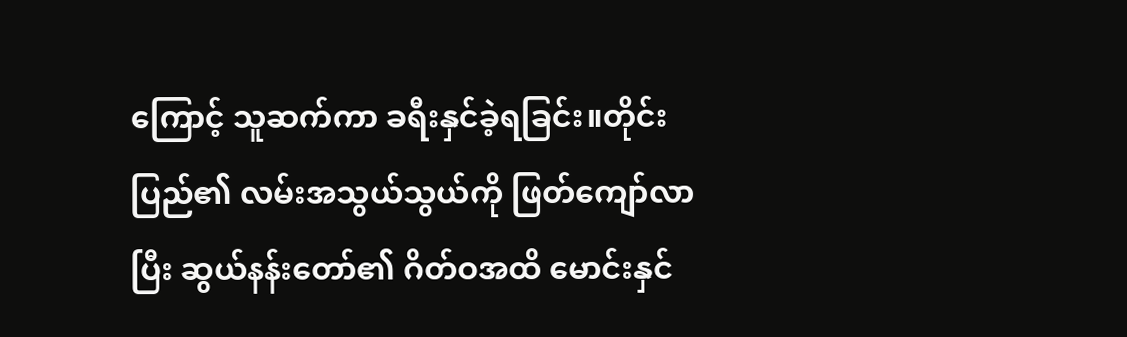ကြောင့် သူဆက်ကာ ခရီးနှင်ခဲ့ရခြင်း။တိုင်းပြည်၏ လမ်းအသွယ်သွယ်ကို ဖြတ်ကျော်လာပြီး ဆွယ်နန်းတော်၏ ဂိတ်ဝအထိ မောင်းနှင်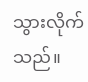သွားလိုက်သည်။